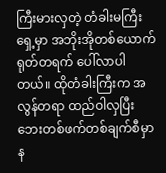ကြီးမားလှတဲ့ တံခါးမကြီးရှေ့မှာ အဘိုးအိုတစ်ယောက် ရုတ်တရက် ပေါ်လာပါတယ်။ ထိုတံခါးကြီးက အလွန်တရာ ထည်ဝါလှပြီး ဘေးတစ်ဖက်တစ်ချက်စီမှာ န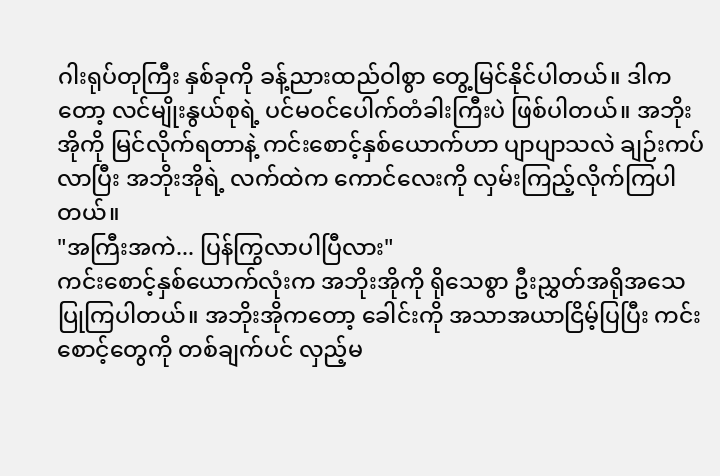ဂါးရုပ်တုကြီး နှစ်ခုကို ခန့်ညားထည်ဝါစွာ တွေ့မြင်နိုင်ပါတယ်။ ဒါကတော့ လင်မျိုးနွယ်စုရဲ့ ပင်မဝင်ပေါက်တံခါးကြီးပဲ ဖြစ်ပါတယ်။ အဘိုးအိုကို မြင်လိုက်ရတာနဲ့ ကင်းစောင့်နှစ်ယောက်ဟာ ပျာပျာသလဲ ချဉ်းကပ်လာပြီး အဘိုးအိုရဲ့ လက်ထဲက ကောင်လေးကို လှမ်းကြည့်လိုက်ကြပါတယ်။
"အကြီးအကဲ... ပြန်ကြွလာပါပြီလား"
ကင်းစောင့်နှစ်ယောက်လုံးက အဘိုးအိုကို ရိုသေစွာ ဦးညွှတ်အရိုအသေပြုကြပါတယ်။ အဘိုးအိုကတော့ ခေါင်းကို အသာအယာငြိမ့်ပြပြီး ကင်းစောင့်တွေကို တစ်ချက်ပင် လှည့်မ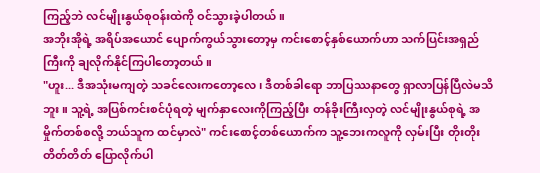ကြည့်ဘဲ လင်မျိုးနွယ်စုဝန်းထဲကို ဝင်သွားခဲ့ပါတယ်။
အဘိုးအိုရဲ့ အရိပ်အယောင် ပျောက်ကွယ်သွားတော့မှ ကင်းစောင့်နှစ်ယောက်ဟာ သက်ပြင်းအရှည်ကြီးကို ချလိုက်နိုင်ကြပါတော့တယ်။
"ဟူး... ဒီအသုံးမကျတဲ့ သခင်လေးကတော့လေ၊ ဒီတစ်ခါရော ဘာပြဿနာတွေ ရှာလာပြန်ပြီလဲမသိဘူး။ သူ့ရဲ့ အပြစ်ကင်းစင်ပုံရတဲ့ မျက်နှာလေးကိုကြည့်ပြီး တန်ခိုးကြီးလှတဲ့ လင်မျိုးနွယ်စုရဲ့ အမှိုက်တစ်စလို့ ဘယ်သူက ထင်မှာလဲ" ကင်းစောင့်တစ်ယောက်က သူ့ဘေးကလူကို လှမ်းပြီး တိုးတိုးတိတ်တိတ် ပြောလိုက်ပါ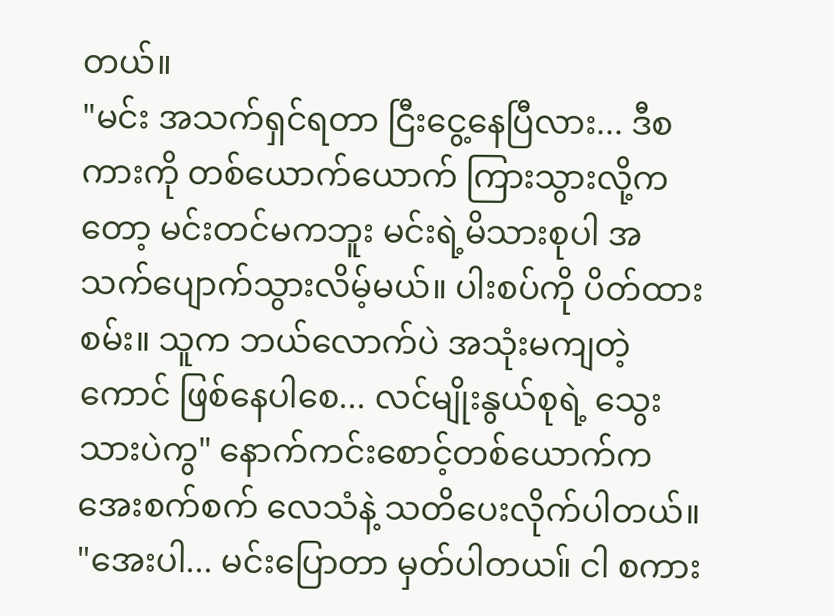တယ်။
"မင်း အသက်ရှင်ရတာ ငြီးငွေ့နေပြီလား... ဒီစကားကို တစ်ယောက်ယောက် ကြားသွားလို့ကတော့ မင်းတင်မကဘူး မင်းရဲ့မိသားစုပါ အသက်ပျောက်သွားလိမ့်မယ်။ ပါးစပ်ကို ပိတ်ထားစမ်း။ သူက ဘယ်လောက်ပဲ အသုံးမကျတဲ့ကောင် ဖြစ်နေပါစေ... လင်မျိုးနွယ်စုရဲ့ သွေးသားပဲကွ" နောက်ကင်းစောင့်တစ်ယောက်က အေးစက်စက် လေသံနဲ့ သတိပေးလိုက်ပါတယ်။
"အေးပါ... မင်းပြောတာ မှတ်ပါတယ။် ငါ စကား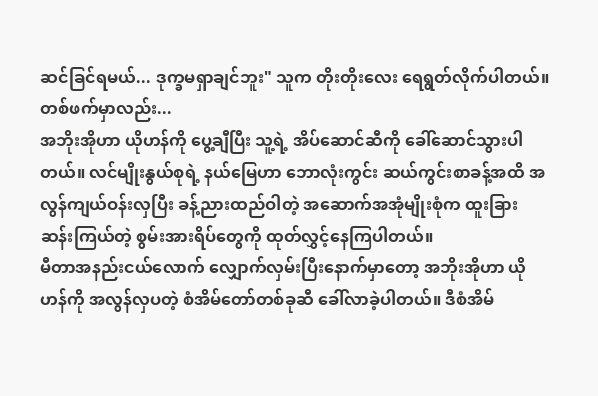ဆင်ခြင်ရမယ်... ဒုက္ခမရှာချင်ဘူး" သူက တိုးတိုးလေး ရေရွတ်လိုက်ပါတယ်။
တစ်ဖက်မှာလည်း...
အဘိုးအိုဟာ ယိုဟန်ကို ပွေ့ချီပြီး သူ့ရဲ့ အိပ်ဆောင်ဆီကို ခေါ်ဆောင်သွားပါတယ်။ လင်မျိုးနွယ်စုရဲ့ နယ်မြေဟာ ဘောလုံးကွင်း ဆယ်ကွင်းစာခန့်အထိ အလွန်ကျယ်ဝန်းလှပြီး ခန့်ညားထည်ဝါတဲ့ အဆောက်အအုံမျိုးစုံက ထူးခြားဆန်းကြယ်တဲ့ စွမ်းအားရိပ်တွေကို ထုတ်လွှင့်နေကြပါတယ်။
မီတာအနည်းငယ်လောက် လျှောက်လှမ်းပြီးနောက်မှာတော့ အဘိုးအိုဟာ ယိုဟန်ကို အလွန်လှပတဲ့ စံအိမ်တော်တစ်ခုဆီ ခေါ်လာခဲ့ပါတယ်။ ဒီစံအိမ်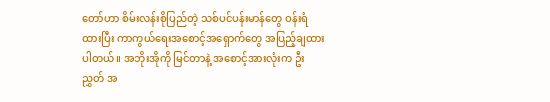တော်ဟာ စိမ်းလန်းစိုပြည်တဲ့ သစ်ပင်ပန်းမာန်တွေ ဝန်းရံထားပြီး ကာကွယ်ရေးအစောင့်အရှောက်တွေ အပြည့်ချထားပါတယ်။ အဘိုးအိုကို မြင်တာနဲ့ အစောင့်အားလုံးက ဦးညွှတ် အ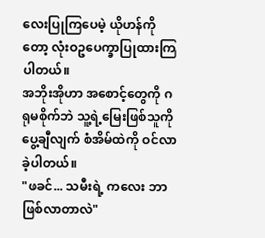လေးပြုကြပေမဲ့ ယိုဟန်ကိုတော့ လုံးဝဥပေက္ခာပြုထားကြပါတယ်။
အဘိုးအိုဟာ အစောင့်တွေကို ဂရုမစိုက်ဘဲ သူ့ရဲ့မြေးဖြစ်သူကို ပွေ့ချီလျက် စံအိမ်ထဲကို ဝင်လာခဲ့ပါတယ်။
"ဖခင်... သမီးရဲ့ ကလေး ဘာဖြစ်လာတာလဲ"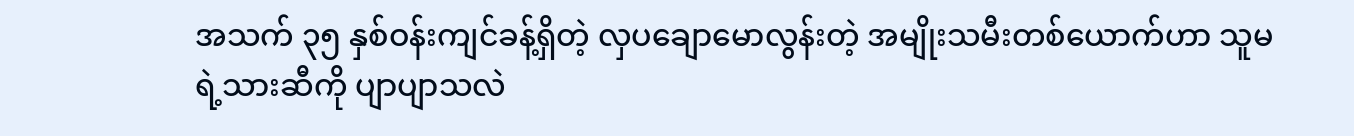အသက် ၃၅ နှစ်ဝန်းကျင်ခန့်ရှိတဲ့ လှပချောမောလွန်းတဲ့ အမျိုးသမီးတစ်ယောက်ဟာ သူမရဲ့သားဆီကို ပျာပျာသလဲ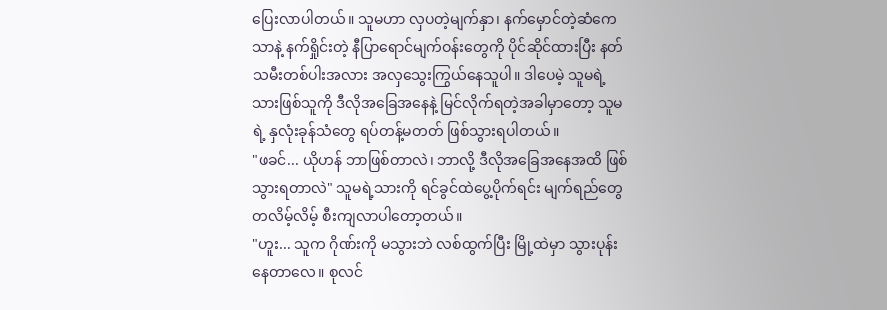ပြေးလာပါတယ်။ သူမဟာ လှပတဲ့မျက်နှာ၊ နက်မှောင်တဲ့ဆံကေသာနဲ့ နက်ရှိုင်းတဲ့ နီပြာရောင်မျက်ဝန်းတွေကို ပိုင်ဆိုင်ထားပြီး နတ်သမီးတစ်ပါးအလား အလှသွေးကြွယ်နေသူပါ။ ဒါပေမဲ့ သူမရဲ့ သားဖြစ်သူကို ဒီလိုအခြေအနေနဲ့ မြင်လိုက်ရတဲ့အခါမှာတော့ သူမရဲ့ နှလုံးခုန်သံတွေ ရပ်တန့်မတတ် ဖြစ်သွားရပါတယ်။
"ဖခင်... ယိုဟန် ဘာဖြစ်တာလဲ၊ ဘာလို့ ဒီလိုအခြေအနေအထိ ဖြစ်သွားရတာလဲ" သူမရဲ့သားကို ရင်ခွင်ထဲပွေ့ပိုက်ရင်း မျက်ရည်တွေ တလိမ့်လိမ့် စီးကျလာပါတော့တယ်။
"ဟူး... သူက ဂိုဏ်းကို မသွားဘဲ လစ်ထွက်ပြီး မြို့ထဲမှာ သွားပုန်းနေတာလေ။ စုလင်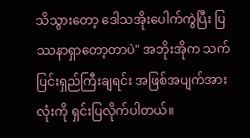သိသွားတော့ ဒေါသအိုးပေါက်ကွဲပြီး ပြဿနာရှာတော့တာပဲ" အဘိုးအိုက သက်ပြင်းရှည်ကြီးချရင်း အဖြစ်အပျက်အားလုံးကို ရှင်းပြလိုက်ပါတယ်။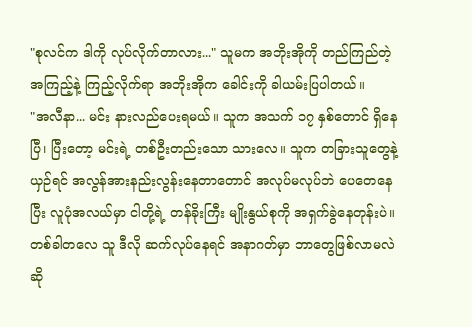"စုလင်က ဒါကို လုပ်လိုက်တာလား..." သူမက အဘိုးအိုကို တည်ကြည်တဲ့ အကြည့်နဲ့ ကြည့်လိုက်ရာ အဘိုးအိုက ခေါင်းကို ခါယမ်းပြပါတယ်။
"အလီနာ... မင်း နားလည်ပေးရမယ်။ သူက အသက် ၁၇ နှစ်တောင် ရှိနေပြီ၊ ပြီးတော့ မင်းရဲ့ တစ်ဦးတည်းသော သားလေ။ သူက တခြားသူတွေနဲ့ယှဉ်ရင် အလွန်အားနည်းလွန်းနေတာတောင် အလုပ်မလုပ်ဘဲ ပေတေနေပြီး လူပုံအလယ်မှာ ငါတို့ရဲ့ တန်ခိုးကြီး မျိုးနွယ်စုကို အရှက်ခွဲနေတုန်းပဲ။ တစ်ခါတလေ သူ ဒီလို ဆက်လုပ်နေရင် အနာဂတ်မှာ ဘာတွေဖြစ်လာမလဲဆို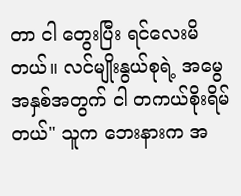တာ ငါ တွေးပြီး ရင်လေးမိတယ်။ လင်မျိုးနွယ်စုရဲ့ အမွေအနှစ်အတွက် ငါ တကယ်စိုးရိမ်တယ်" သူက ဘေးနားက အ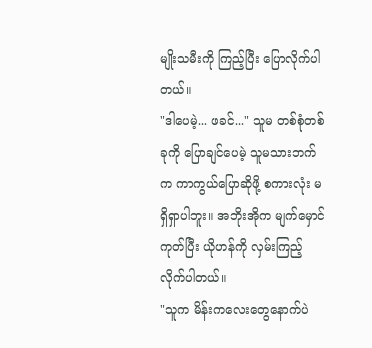မျိုးသမီးကို ကြည့်ပြီး ပြောလိုက်ပါတယ်။
"ဒါပေမဲ့... ဖခင်..." သူမ တစ်စုံတစ်ခုကို ပြောချင်ပေမဲ့ သူမသားဘက်က ကာကွယ်ပြောဆိုဖို့ စကားလုံး မရှိရှာပါဘူး။ အဘိုးအိုက မျက်မှောင်ကုတ်ပြီး ယိုဟန်ကို လှမ်းကြည့်လိုက်ပါတယ်။
"သူက မိန်းကလေးတွေနောက်ပဲ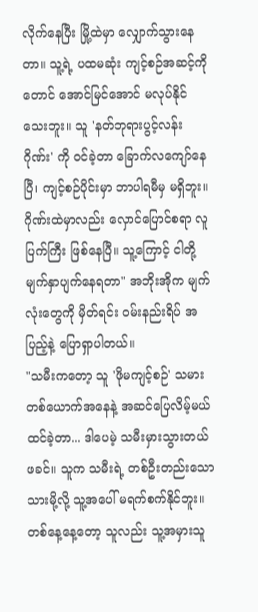လိုက်နေပြီး မြို့ထဲမှာ လျှောက်သွားနေတာ။ သူ့ရဲ့ ပထမဆုံး ကျင့်စဉ်အဆင့်ကိုတောင် အောင်မြင်အောင် မလုပ်နိုင်သေးဘူး။ သူ 'နတ်ဘုရားပွင့်လန်းဂိုဏ်း' ကို ဝင်ခဲ့တာ ခြောက်လကျော်နေပြီ၊ ကျင့်စဉ်ပိုင်းမှာ ဘာပါရမီမှ မရှိဘူး။ ဂိုဏ်းထဲမှာလည်း လှောင်ပြောင်စရာ လူပြက်ကြီး ဖြစ်နေပြီ။ သူ့ကြောင့် ငါတို့ မျက်နှာပျက်နေရတာ" အဘိုးအိုက မျက်လုံးတွေကို မှိတ်ရင်း ဝမ်းနည်းရိပ် အပြည့်နဲ့ ပြောရှာပါတယ်။
"သမီးကတော့ သူ 'ဖိုမကျင့်စဉ်' သမားတစ်ယောက်အနေနဲ့ အဆင်ပြေလိမ့်မယ် ထင်ခဲ့တာ... ဒါပေမဲ့ သမီးမှားသွားတယ် ဖခင်။ သူက သမီးရဲ့ တစ်ဦးတည်းသော သားမို့လို့ သူ့အပေါ် မရက်စက်နိုင်ဘူး။ တစ်နေ့နေ့တော့ သူလည်း သူ့အမှားသူ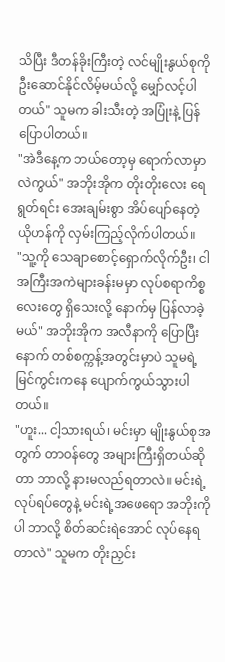သိပြီး ဒီတန်ခိုးကြီးတဲ့ လင်မျိုးနွယ်စုကို ဦးဆောင်နိုင်လိမ့်မယ်လို့ မျှော်လင့်ပါတယ်" သူမက ခါးသီးတဲ့ အပြုံးနဲ့ ပြန်ပြောပါတယ်။
"အဲဒီနေ့က ဘယ်တော့မှ ရောက်လာမှာလဲကွယ်" အဘိုးအိုက တိုးတိုးလေး ရေရွတ်ရင်း အေးချမ်းစွာ အိပ်ပျော်နေတဲ့ ယိုဟန်ကို လှမ်းကြည့်လိုက်ပါတယ်။
"သူ့ကို သေချာစောင့်ရှောက်လိုက်ဦး၊ ငါ အကြီးအကဲများခန်းမမှာ လုပ်စရာကိစ္စလေးတွေ ရှိသေးလို့ နောက်မှ ပြန်လာခဲ့မယ်" အဘိုးအိုက အလီနာကို ပြောပြီးနောက် တစ်စက္ကန့်အတွင်းမှာပဲ သူမရဲ့ မြင်ကွင်းကနေ ပျောက်ကွယ်သွားပါတယ်။
"ဟူး... ငါ့သားရယ်၊ မင်းမှာ မျိုးနွယ်စုအတွက် တာဝန်တွေ အများကြီးရှိတယ်ဆိုတာ ဘာလို့ နားမလည်ရတာလဲ။ မင်းရဲ့ လုပ်ရပ်တွေနဲ့ မင်းရဲ့အဖေရော အဘိုးကိုပါ ဘာလို့ စိတ်ဆင်းရဲအောင် လုပ်နေရတာလဲ" သူမက တိုးညှင်း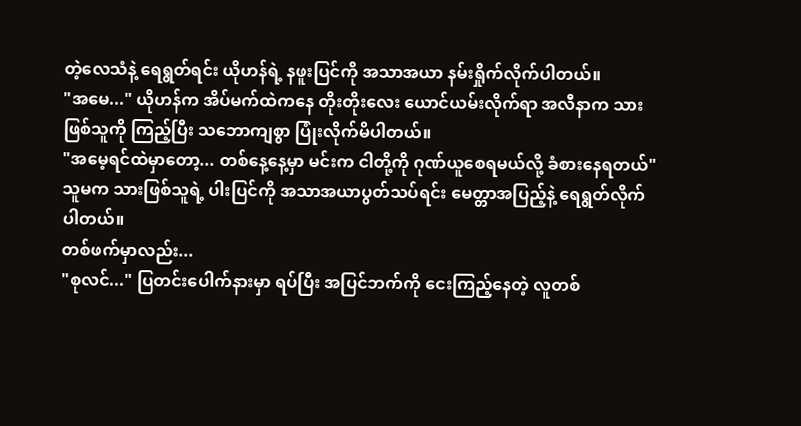တဲ့လေသံနဲ့ ရေရွတ်ရင်း ယိုဟန်ရဲ့ နဖူးပြင်ကို အသာအယာ နမ်းရှိုက်လိုက်ပါတယ်။
"အမေ..." ယိုဟန်က အိပ်မက်ထဲကနေ တိုးတိုးလေး ယောင်ယမ်းလိုက်ရာ အလီနာက သားဖြစ်သူကို ကြည့်ပြီး သဘောကျစွာ ပြုံးလိုက်မိပါတယ်။
"အမေ့ရင်ထဲမှာတော့... တစ်နေ့နေ့မှာ မင်းက ငါတို့ကို ဂုဏ်ယူစေရမယ်လို့ ခံစားနေရတယ်" သူမက သားဖြစ်သူရဲ့ ပါးပြင်ကို အသာအယာပွတ်သပ်ရင်း မေတ္တာအပြည့်နဲ့ ရေရွတ်လိုက်ပါတယ်။
တစ်ဖက်မှာလည်း...
"စုလင်..." ပြတင်းပေါက်နားမှာ ရပ်ပြီး အပြင်ဘက်ကို ငေးကြည့်နေတဲ့ လူတစ်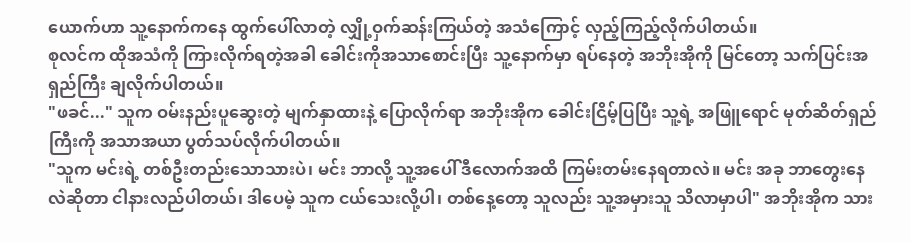ယောက်ဟာ သူ့နောက်ကနေ ထွက်ပေါ်လာတဲ့ လျှို့ဝှက်ဆန်းကြယ်တဲ့ အသံကြောင့် လှည့်ကြည့်လိုက်ပါတယ်။
စုလင်က ထိုအသံကို ကြားလိုက်ရတဲ့အခါ ခေါင်းကိုအသာစောင်းပြီး သူ့နောက်မှာ ရပ်နေတဲ့ အဘိုးအိုကို မြင်တော့ သက်ပြင်းအရှည်ကြီး ချလိုက်ပါတယ်။
"ဖခင်..." သူက ဝမ်းနည်းပူဆွေးတဲ့ မျက်နှာထားနဲ့ ပြောလိုက်ရာ အဘိုးအိုက ခေါင်းငြိမ့်ပြပြီး သူ့ရဲ့ အဖြူရောင် မုတ်ဆိတ်ရှည်ကြီးကို အသာအယာ ပွတ်သပ်လိုက်ပါတယ်။
"သူက မင်းရဲ့ တစ်ဦးတည်းသောသားပဲ၊ မင်း ဘာလို့ သူ့အပေါ် ဒီလောက်အထိ ကြမ်းတမ်းနေရတာလဲ။ မင်း အခု ဘာတွေးနေလဲဆိုတာ ငါနားလည်ပါတယ်၊ ဒါပေမဲ့ သူက ငယ်သေးလို့ပါ၊ တစ်နေ့တော့ သူလည်း သူ့အမှားသူ သိလာမှာပါ" အဘိုးအိုက သား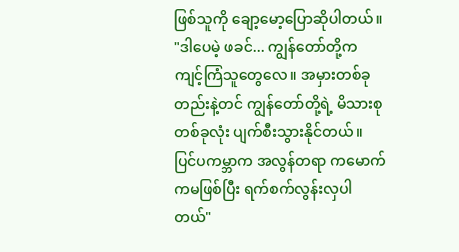ဖြစ်သူကို ချော့မော့ပြောဆိုပါတယ်။
"ဒါပေမဲ့ ဖခင်... ကျွန်တော်တို့က ကျင့်ကြံသူတွေလေ။ အမှားတစ်ခုတည်းနဲ့တင် ကျွန်တော်တို့ရဲ့ မိသားစုတစ်ခုလုံး ပျက်စီးသွားနိုင်တယ်။ ပြင်ပကမ္ဘာက အလွန်တရာ ကမောက်ကမဖြစ်ပြီး ရက်စက်လွန်းလှပါတယ်"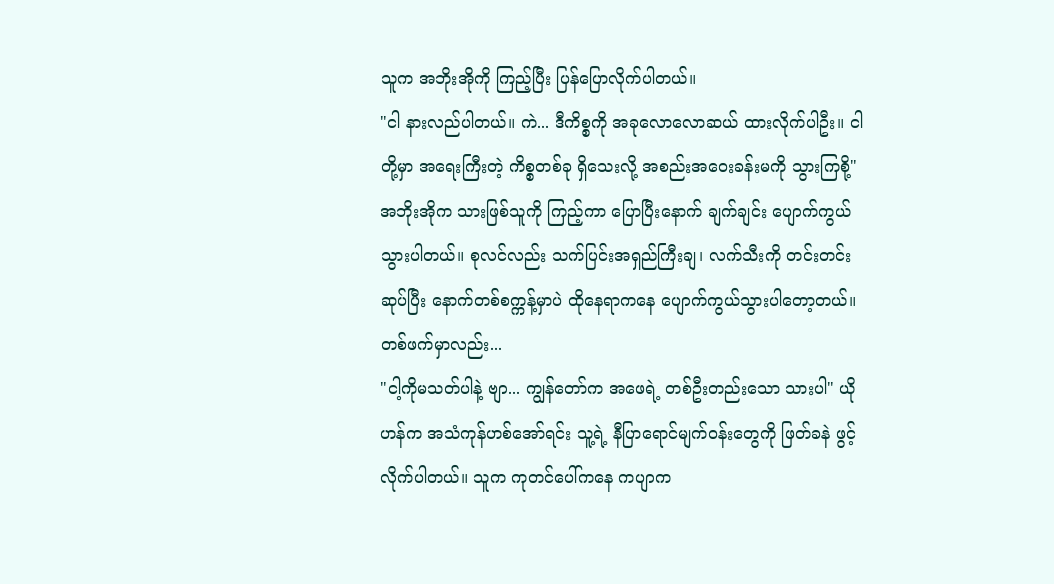သူက အဘိုးအိုကို ကြည့်ပြီး ပြန်ပြောလိုက်ပါတယ်။
"ငါ နားလည်ပါတယ်။ ကဲ... ဒီကိစ္စကို အခုလောလောဆယ် ထားလိုက်ပါဦး။ ငါတို့မှာ အရေးကြီးတဲ့ ကိစ္စတစ်ခု ရှိသေးလို့ အစည်းအဝေးခန်းမကို သွားကြစို့" အဘိုးအိုက သားဖြစ်သူကို ကြည့်ကာ ပြောပြီးနောက် ချက်ချင်း ပျောက်ကွယ်သွားပါတယ်။ စုလင်လည်း သက်ပြင်းအရှည်ကြီးချ၊ လက်သီးကို တင်းတင်းဆုပ်ပြီး နောက်တစ်စက္ကန့်မှာပဲ ထိုနေရာကနေ ပျောက်ကွယ်သွားပါတော့တယ်။
တစ်ဖက်မှာလည်း...
"ငါ့ကိုမသတ်ပါနဲ့ ဗျာ... ကျွန်တော်က အဖေရဲ့ တစ်ဦးတည်းသော သားပါ" ယိုဟန်က အသံကုန်ဟစ်အော်ရင်း သူ့ရဲ့ နီပြာရောင်မျက်ဝန်းတွေကို ဖြတ်ခနဲ ဖွင့်လိုက်ပါတယ်။ သူက ကုတင်ပေါ်ကနေ ကပျာက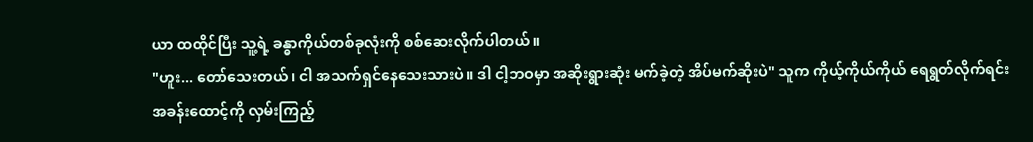ယာ ထထိုင်ပြီး သူ့ရဲ့ ခန္ဓာကိုယ်တစ်ခုလုံးကို စစ်ဆေးလိုက်ပါတယ်။
"ဟူး... တော်သေးတယ်၊ ငါ အသက်ရှင်နေသေးသားပဲ။ ဒါ ငါ့ဘဝမှာ အဆိုးရွားဆုံး မက်ခဲ့တဲ့ အိပ်မက်ဆိုးပဲ" သူက ကိုယ့်ကိုယ်ကိုယ် ရေရွတ်လိုက်ရင်း အခန်းထောင့်ကို လှမ်းကြည့်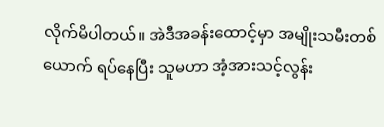လိုက်မိပါတယ်။ အဲဒီအခန်းထောင့်မှာ အမျိုးသမီးတစ်ယောက် ရပ်နေပြီး သူမဟာ အံ့အားသင့်လွန်း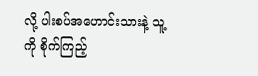လို့ ပါးစပ်အဟောင်းသားနဲ့ သူ့ကို စိုက်ကြည့်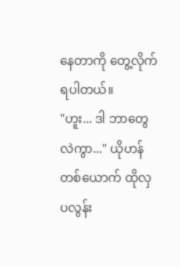နေတာကို တွေ့လိုက်ရပါတယ်။
"ဟူး... ဒါ ဘာတွေလဲကွာ..." ယိုဟန်တစ်ယောက် ထိုလှပလွန်း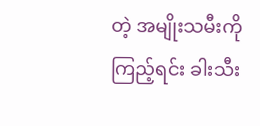တဲ့ အမျိုးသမီးကို ကြည့်ရင်း ခါးသီး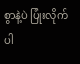စွာနဲ့ပဲ ပြုံးလိုက်ပါ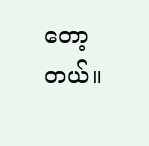တော့တယ်။